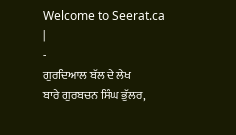Welcome to Seerat.ca
|
-
ਗੁਰਦਿਆਲ ਬੱਲ ਦੇ ਲੇਖ
ਬਾਰੇ ਗੁਰਬਚਨ ਸਿੰਘ ਭੁੱਲਰ,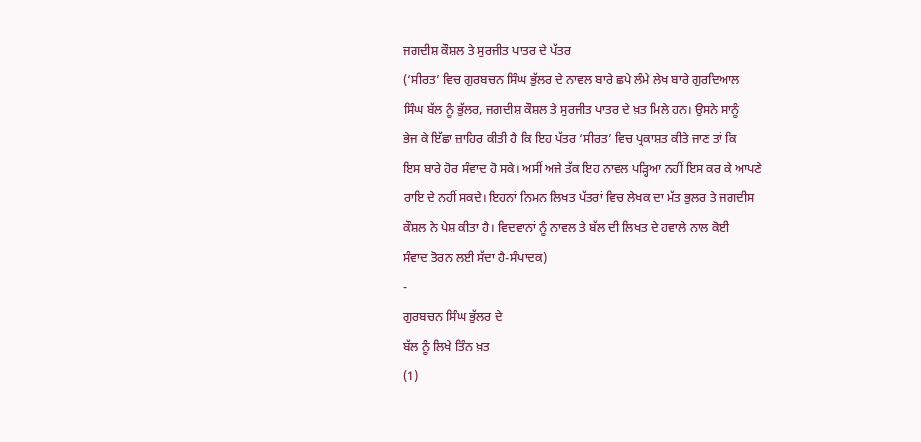ਜਗਦੀਸ਼ ਕੌਸ਼ਲ ਤੇ ਸੁਰਜੀਤ ਪਾਤਰ ਦੇ ਪੱਤਰ
(‘ਸੀਰਤ’ ਵਿਚ ਗੁਰਬਚਨ ਸਿੰਘ ਭੁੱਲਰ ਦੇ ਨਾਵਲ ਬਾਰੇ ਛਪੇ ਲੰਮੇ ਲੇਖ ਬਾਰੇ ਗੁਰਦਿਆਲ
ਸਿੰਘ ਬੱਲ ਨੂੰ ਭੁੱਲਰ, ਜਗਦੀਸ਼ ਕੌਸ਼ਲ ਤੇ ਸੁਰਜੀਤ ਪਾਤਰ ਦੇ ਖ਼ਤ ਮਿਲੇ ਹਨ। ਉਸਨੇ ਸਾਨੂੰ
ਭੇਜ ਕੇ ਇੱਛਾ ਜ਼ਾਹਿਰ ਕੀਤੀ ਹੈ ਕਿ ਇਹ ਪੱਤਰ ‘ਸੀਰਤ’ ਵਿਚ ਪ੍ਰਕਾਸ਼ਤ ਕੀਤੇ ਜਾਣ ਤਾਂ ਕਿ
ਇਸ ਬਾਰੇ ਹੋਰ ਸੰਵਾਦ ਹੋ ਸਕੇ। ਅਸੀਂ ਅਜੇ ਤੱਕ ਇਹ ਨਾਵਲ ਪੜ੍ਹਿਆ ਨਹੀਂ ਇਸ ਕਰ ਕੇ ਆਪਣੇ
ਰਾਇ ਦੇ ਨਹੀਂ ਸਕਦੇ। ਇਹਨਾਂ ਨਿਮਨ ਲਿਖਤ ਪੱਤਰਾਂ ਵਿਚ ਲੇਖਕ ਦਾ ਮੱਤ ਭੁਲਰ ਤੇ ਜਗਦੀਸ
ਕੌਸ਼ਲ ਨੇ ਪੇਸ਼ ਕੀਤਾ ਹੈ। ਵਿਦਵਾਨਾਂ ਨੂੰ ਨਾਵਲ ਤੇ ਬੱਲ ਦੀ ਲਿਖਤ ਦੇ ਹਵਾਲੇ ਨਾਲ ਕੋਈ
ਸੰਵਾਦ ਤੋਰਨ ਲਈ ਸੱਦਾ ਹੈ-ਸੰਪਾਦਕ)
-
ਗੁਰਬਚਨ ਸਿੰਘ ਭੁੱਲਰ ਦੇ
ਬੱਲ ਨੂੰ ਲਿਖੇ ਤਿੰਨ ਖ਼ਤ
(1)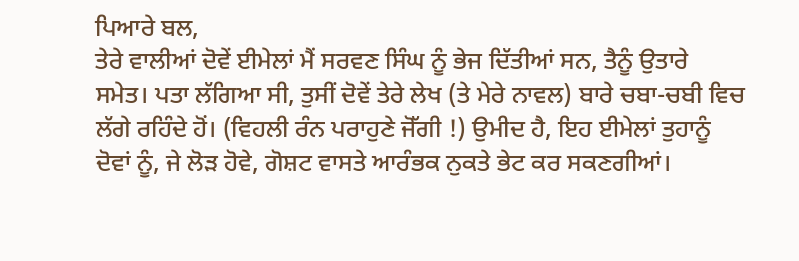ਪਿਆਰੇ ਬਲ,
ਤੇਰੇ ਵਾਲੀਆਂ ਦੋਵੇਂ ਈਮੇਲਾਂ ਮੈਂ ਸਰਵਣ ਸਿੰਘ ਨੂੰ ਭੇਜ ਦਿੱਤੀਆਂ ਸਨ, ਤੈਨੂੰ ਉਤਾਰੇ
ਸਮੇਤ। ਪਤਾ ਲੱਗਿਆ ਸੀ, ਤੁਸੀਂ ਦੋਵੇਂ ਤੇਰੇ ਲੇਖ (ਤੇ ਮੇਰੇ ਨਾਵਲ) ਬਾਰੇ ਚਬਾ-ਚਬੀ ਵਿਚ
ਲੱਗੇ ਰਹਿੰਦੇ ਹੋਂ। (ਵਿਹਲੀ ਰੰਨ ਪਰਾਹੁਣੇ ਜੋੱਗੀ !) ਉਮੀਦ ਹੈ, ਇਹ ਈਮੇਲਾਂ ਤੁਹਾਨੂੰ
ਦੋਵਾਂ ਨੂੰ, ਜੇ ਲੋੜ ਹੋਵੇ, ਗੋਸ਼ਟ ਵਾਸਤੇ ਆਰੰਭਕ ਨੁਕਤੇ ਭੇਟ ਕਰ ਸਕਣਗੀਆਂ।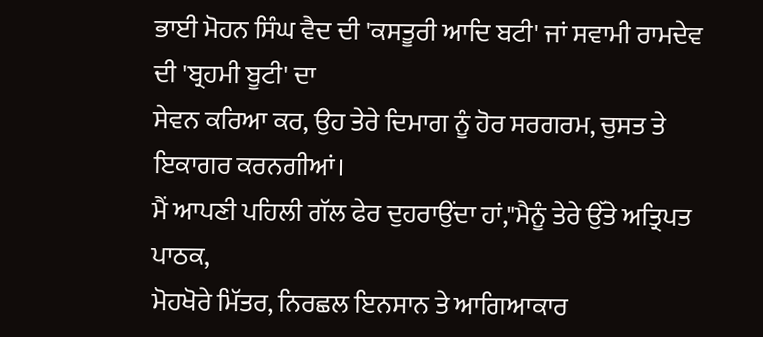ਭਾਈ ਮੋਹਨ ਸਿੰਘ ਵੈਦ ਦੀ 'ਕਸਤੂਰੀ ਆਦਿ ਬਟੀ' ਜਾਂ ਸਵਾਮੀ ਰਾਮਦੇਵ ਦੀ 'ਬ੍ਰਹਮੀ ਬੂਟੀ' ਦਾ
ਸੇਵਨ ਕਰਿਆ ਕਰ, ਉਹ ਤੇਰੇ ਦਿਮਾਗ ਨੂੰ ਹੋਰ ਸਰਗਰਮ, ਚੁਸਤ ਤੇ ਇਕਾਗਰ ਕਰਨਗੀਆਂ।
ਮੈਂ ਆਪਣੀ ਪਹਿਲੀ ਗੱਲ ਫੇਰ ਦੁਹਰਾਉਂਦਾ ਹਾਂ,"ਮੈਨੂੰ ਤੇਰੇ ਉੱਤੇ ਅਤ੍ਰਿਪਤ ਪਾਠਕ,
ਮੋਹਖੋਰੇ ਮਿੱਤਰ, ਨਿਰਛਲ ਇਨਸਾਨ ਤੇ ਆਗਿਆਕਾਰ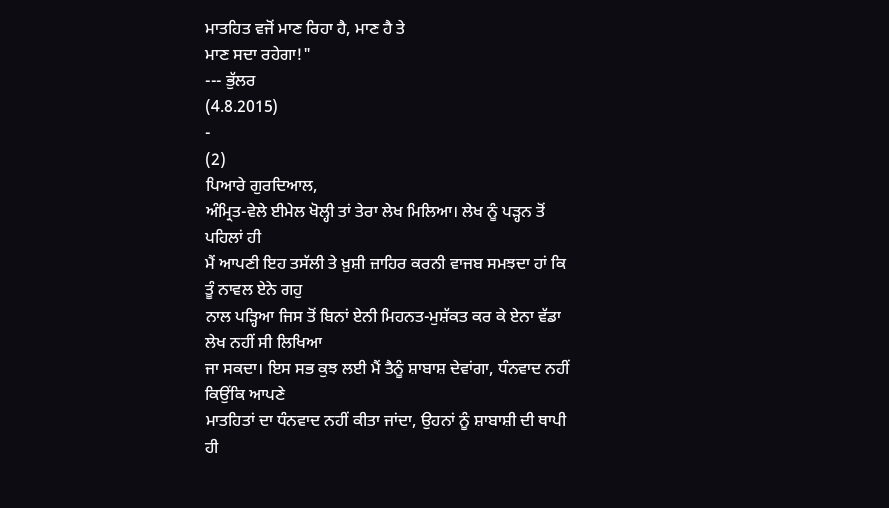ਮਾਤਹਿਤ ਵਜੋਂ ਮਾਣ ਰਿਹਾ ਹੈ, ਮਾਣ ਹੈ ਤੇ
ਮਾਣ ਸਦਾ ਰਹੇਗਾ!"
--- ਭੁੱਲਰ
(4.8.2015)
-
(2)
ਪਿਆਰੇ ਗੁਰਦਿਆਲ,
ਅੰਮ੍ਰਿਤ-ਵੇਲੇ ਈਮੇਲ ਖੋਲ੍ਹੀ ਤਾਂ ਤੇਰਾ ਲੇਖ ਮਿਲਿਆ। ਲੇਖ ਨੂੰ ਪੜ੍ਹਨ ਤੋਂ ਪਹਿਲਾਂ ਹੀ
ਮੈਂ ਆਪਣੀ ਇਹ ਤਸੱਲੀ ਤੇ ਖ਼ੁਸ਼ੀ ਜ਼ਾਹਿਰ ਕਰਨੀ ਵਾਜਬ ਸਮਝਦਾ ਹਾਂ ਕਿ ਤੂੰ ਨਾਵਲ ਏਨੇ ਗਹੁ
ਨਾਲ ਪੜ੍ਹਿਆ ਜਿਸ ਤੋਂ ਬਿਨਾਂ ਏਨੀ ਮਿਹਨਤ-ਮੁਸ਼ੱਕਤ ਕਰ ਕੇ ਏਨਾ ਵੱਡਾ ਲੇਖ ਨਹੀਂ ਸੀ ਲਿਖਿਆ
ਜਾ ਸਕਦਾ। ਇਸ ਸਭ ਕੁਝ ਲਈ ਮੈਂ ਤੈਨੂੰ ਸ਼ਾਬਾਸ਼ ਦੇਵਾਂਗਾ, ਧੰਨਵਾਦ ਨਹੀਂ ਕਿਉਂਕਿ ਆਪਣੇ
ਮਾਤਹਿਤਾਂ ਦਾ ਧੰਨਵਾਦ ਨਹੀਂ ਕੀਤਾ ਜਾਂਦਾ, ਉਹਨਾਂ ਨੂੰ ਸ਼ਾਬਾਸ਼ੀ ਦੀ ਥਾਪੀ ਹੀ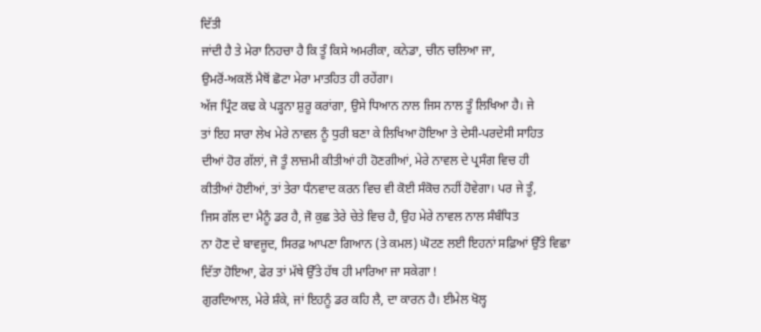ਦਿੱਤੀ
ਜਾਂਦੀ ਹੈ ਤੇ ਮੇਰਾ ਨਿਹਚਾ ਹੈ ਕਿ ਤੂੰ ਕਿਸੇ ਅਮਰੀਕਾ, ਕਨੇਡਾ, ਚੀਨ ਚਲਿਆ ਜਾ,
ਉਮਰੋਂ-ਅਕਲੋਂ ਮੈਥੋਂ ਛੋਟਾ ਮੇਰਾ ਮਾਤਹਿਤ ਹੀ ਰਹੇਂਗਾ।
ਅੱਜ ਪ੍ਰਿੰਟ ਕਢ ਕੇ ਪੜ੍ਹਨਾ ਸ਼ੁਰੂ ਕਰਾਂਗਾ, ਉਸੇ ਧਿਆਨ ਨਾਲ ਜਿਸ ਨਾਲ ਤੂੰ ਲਿਖਿਆ ਹੈ। ਜੇ
ਤਾਂ ਇਹ ਸਾਰਾ ਲੇਖ ਮੇਰੇ ਨਾਵਲ ਨੂੰ ਧੁਰੀ ਬਣਾ ਕੇ ਲਿਖਿਆ ਹੋਇਆ ਤੇ ਦੇਸੀ-ਪਰਦੇਸੀ ਸਾਹਿਤ
ਦੀਆਂ ਹੋਰ ਗੱਲਾਂ, ਜੋ ਤੂੰ ਲਾਜ਼ਮੀ ਕੀਤੀਆਂ ਹੀ ਹੋਣਗੀਆਂ, ਮੇਰੇ ਨਾਵਲ ਦੇ ਪ੍ਰਸੰਗ ਵਿਚ ਹੀ
ਕੀਤੀਆਂ ਹੋਈਆਂ, ਤਾਂ ਤੇਰਾ ਧੰਨਵਾਦ ਕਰਨ ਵਿਚ ਵੀ ਕੋਈ ਸੰਕੋਚ ਨਹੀਂ ਹੋਵੇਗਾ। ਪਰ ਜੇ ਤੂੰ,
ਜਿਸ ਗੱਲ ਦਾ ਮੈਨੂੰ ਡਰ ਹੈ, ਜੋ ਕੁਛ ਤੇਰੇ ਚੇਤੇ ਵਿਚ ਹੈ, ਉਹ ਮੇਰੇ ਨਾਵਲ ਨਾਲ ਸੰਬੰਧਿਤ
ਨਾ ਹੋਣ ਦੇ ਬਾਵਜੂਦ, ਸਿਰਫ਼ ਆਪਣਾ ਗਿਆਨ (ਤੇ ਕਮਲ) ਘੋਟਣ ਲਈ ਇਹਨਾਂ ਸਫ਼ਿਆਂ ਉੱਤੇ ਵਿਛਾ
ਦਿੱਤਾ ਹੋਇਆ, ਫੇਰ ਤਾਂ ਮੱਥੇ ਉੱਤੇ ਹੱਥ ਹੀ ਮਾਰਿਆ ਜਾ ਸਕੇਗਾ !
ਗੁਰਦਿਆਲ, ਮੇਰੇ ਸ਼ੰਕੇ, ਜਾਂ ਇਹਨੂੰ ਡਰ ਕਹਿ ਲੈ, ਦਾ ਕਾਰਨ ਹੈ। ਈਮੇਲ ਖੋਲ੍ਹ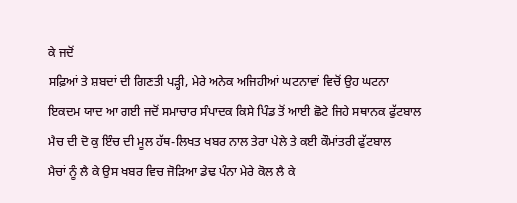ਕੇ ਜਦੋਂ
ਸਫ਼ਿਆਂ ਤੇ ਸ਼ਬਦਾਂ ਦੀ ਗਿਣਤੀ ਪੜ੍ਹੀ, ਮੇਰੇ ਅਨੇਕ ਅਜਿਹੀਆਂ ਘਟਨਾਵਾਂ ਵਿਚੋਂ ਉਹ ਘਟਨਾ
ਇਕਦਮ ਯਾਦ ਆ ਗਈ ਜਦੋਂ ਸਮਾਚਾਰ ਸੰਪਾਦਕ ਕਿਸੇ ਪਿੰਡ ਤੋਂ ਆਈ ਛੋਟੇ ਜਿਹੇ ਸਥਾਨਕ ਫੁੱਟਬਾਲ
ਮੈਚ ਦੀ ਦੋ ਕੁ ਇੰਚ ਦੀ ਮੂਲ ਹੱਥ-ਲਿਖਤ ਖਬਰ ਨਾਲ ਤੇਰਾ ਪੇਲੇ ਤੇ ਕਈ ਕੌਮਾਂਤਰੀ ਫੁੱਟਬਾਲ
ਮੈਚਾਂ ਨੂੰ ਲੈ ਕੇ ਉਸ ਖਬਰ ਵਿਚ ਜੋੜਿਆ ਡੇਢ ਪੰਨਾ ਮੇਰੇ ਕੋਲ ਲੈ ਕੇ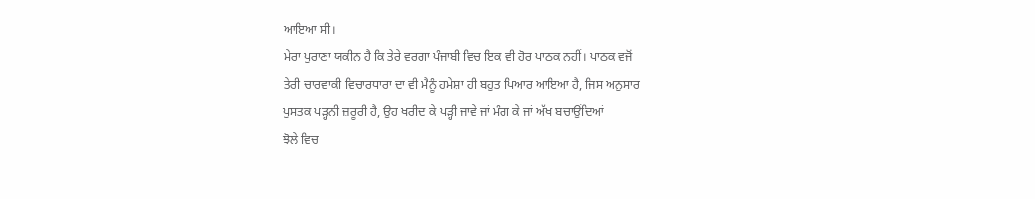ਆਇਆ ਸੀ।
ਮੇਰਾ ਪੁਰਾਣਾ ਯਕੀਨ ਹੈ ਕਿ ਤੇਰੇ ਵਰਗਾ ਪੰਜਾਬੀ ਵਿਚ ਇਕ ਵੀ ਹੋਰ ਪਾਠਕ ਨਹੀਂ। ਪਾਠਕ ਵਜੋਂ
ਤੇਰੀ ਚਾਰਵਾਕੀ ਵਿਚਾਰਧਾਰਾ ਦਾ ਵੀ ਮੈਨੂੰ ਹਮੇਸ਼ਾ ਹੀ ਬਹੁਤ ਪਿਆਰ ਆਇਆ ਹੈ, ਜਿਸ ਅਨੁਸਾਰ
ਪੁਸਤਕ ਪੜ੍ਹਨੀ ਜ਼ਰੂਰੀ ਹੈ, ਉਹ ਖਰੀਦ ਕੇ ਪੜ੍ਹੀ ਜਾਵੇ ਜਾਂ ਮੰਗ ਕੇ ਜਾਂ ਅੱਖ ਬਚਾਉਂਦਿਆਂ
ਝੋਲੇ ਵਿਚ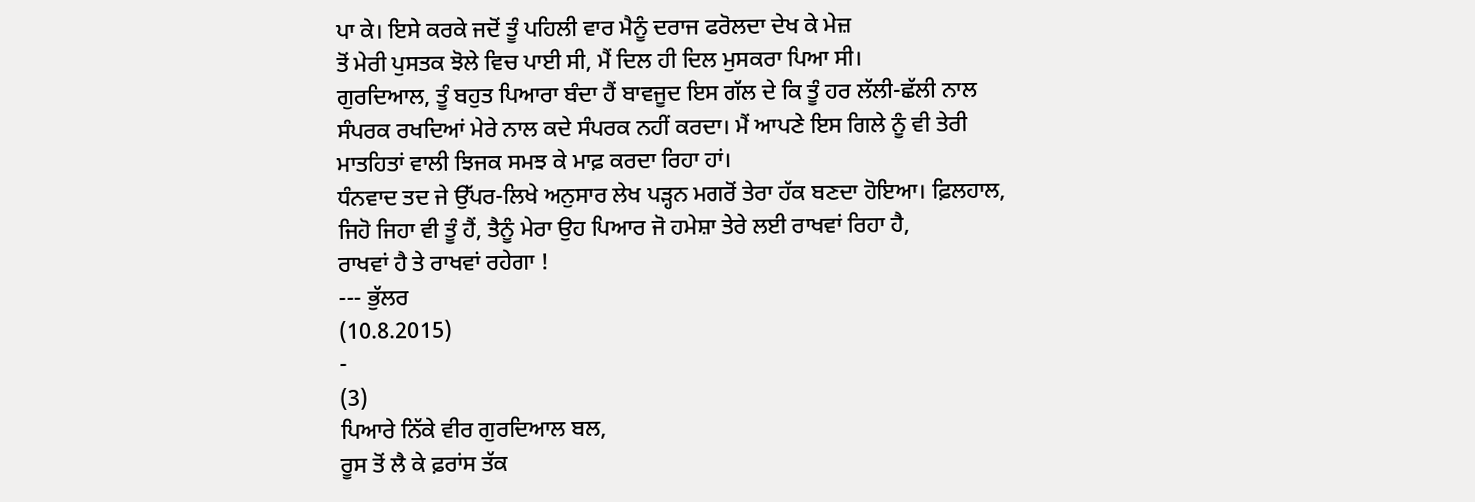ਪਾ ਕੇ। ਇਸੇ ਕਰਕੇ ਜਦੋਂ ਤੂੰ ਪਹਿਲੀ ਵਾਰ ਮੈਨੂੰ ਦਰਾਜ ਫਰੋਲਦਾ ਦੇਖ ਕੇ ਮੇਜ਼
ਤੋਂ ਮੇਰੀ ਪੁਸਤਕ ਝੋਲੇ ਵਿਚ ਪਾਈ ਸੀ, ਮੈਂ ਦਿਲ ਹੀ ਦਿਲ ਮੁਸਕਰਾ ਪਿਆ ਸੀ।
ਗੁਰਦਿਆਲ, ਤੂੰ ਬਹੁਤ ਪਿਆਰਾ ਬੰਦਾ ਹੈਂ ਬਾਵਜੂਦ ਇਸ ਗੱਲ ਦੇ ਕਿ ਤੂੰ ਹਰ ਲੱਲੀ-ਛੱਲੀ ਨਾਲ
ਸੰਪਰਕ ਰਖਦਿਆਂ ਮੇਰੇ ਨਾਲ ਕਦੇ ਸੰਪਰਕ ਨਹੀਂ ਕਰਦਾ। ਮੈਂ ਆਪਣੇ ਇਸ ਗਿਲੇ ਨੂੰ ਵੀ ਤੇਰੀ
ਮਾਤਹਿਤਾਂ ਵਾਲੀ ਝਿਜਕ ਸਮਝ ਕੇ ਮਾਫ਼ ਕਰਦਾ ਰਿਹਾ ਹਾਂ।
ਧੰਨਵਾਦ ਤਦ ਜੇ ਉੱਪਰ-ਲਿਖੇ ਅਨੁਸਾਰ ਲੇਖ ਪੜ੍ਹਨ ਮਗਰੋਂ ਤੇਰਾ ਹੱਕ ਬਣਦਾ ਹੋਇਆ। ਫ਼ਿਲਹਾਲ,
ਜਿਹੋ ਜਿਹਾ ਵੀ ਤੂੰ ਹੈਂ, ਤੈਨੂੰ ਮੇਰਾ ਉਹ ਪਿਆਰ ਜੋ ਹਮੇਸ਼ਾ ਤੇਰੇ ਲਈ ਰਾਖਵਾਂ ਰਿਹਾ ਹੈ,
ਰਾਖਵਾਂ ਹੈ ਤੇ ਰਾਖਵਾਂ ਰਹੇਗਾ !
--- ਭੁੱਲਰ
(10.8.2015)
-
(3)
ਪਿਆਰੇ ਨਿੱਕੇ ਵੀਰ ਗੁਰਦਿਆਲ ਬਲ,
ਰੂਸ ਤੋਂ ਲੈ ਕੇ ਫ਼ਰਾਂਸ ਤੱਕ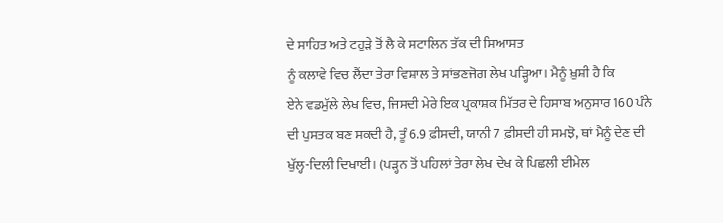ਦੇ ਸਾਹਿਤ ਅਤੇ ਟਹੁੜੇ ਤੋਂ ਲੈ ਕੇ ਸਟਾਲਿਨ ਤੱਕ ਦੀ ਸਿਆਸਤ
ਨੂੰ ਕਲਾਵੇ ਵਿਚ ਲੈਂਦਾ ਤੇਰਾ ਵਿਸ਼ਾਲ ਤੇ ਸਾਂਭਣਜੋਗ ਲੇਖ ਪੜ੍ਹਿਆ। ਮੈਨੂੰ ਖ਼ੁਸ਼ੀ ਹੈ ਕਿ
ਏਨੇ ਵਡਮੁੱਲੇ ਲੇਖ ਵਿਚ, ਜਿਸਦੀ ਮੇਰੇ ਇਕ ਪ੍ਰਕਾਸ਼ਕ ਮਿੱਤਰ ਦੇ ਹਿਸਾਬ ਅਨੁਸਾਰ 160 ਪੰਨੇ
ਦੀ ਪੁਸਤਕ ਬਣ ਸਕਦੀ ਹੈ, ਤੂੰ 6.9 ਫ਼ੀਸਦੀ, ਯਾਨੀ 7 ਫ਼ੀਸਦੀ ਹੀ ਸਮਝੋ, ਥਾਂ ਮੈਨੂੰ ਦੇਣ ਦੀ
ਖੁੱਲ੍ਹ-ਦਿਲੀ ਦਿਖਾਈ। (ਪੜ੍ਹਨ ਤੋਂ ਪਹਿਲਾਂ ਤੇਰਾ ਲੇਖ ਦੇਖ ਕੇ ਪਿਛਲੀ ਈਮੇਲ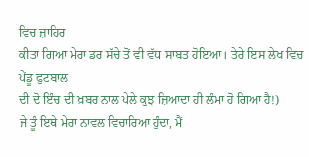ਵਿਚ ਜ਼ਾਹਿਰ
ਕੀਤਾ ਗਿਆ ਮੇਰਾ ਡਰ ਸੱਚੇ ਤੋਂ ਵੀ ਵੱਧ ਸਾਬਤ ਹੋਇਆ। ਤੇਰੇ ਇਸ ਲੇਖ ਵਿਚ ਪੇਂਡੂ ਫੁਟਬਾਲ
ਦੀ ਦੋ ਇੰਚ ਦੀ ਖ਼ਬਰ ਨਾਲ ਪੇਲੇ ਕੁਝ ਜ਼ਿਆਦਾ ਹੀ ਲੰਮਾ ਹੋ ਗਿਆ ਹੈ!)
ਜੇ ਤੂੰ ਇਥੇ ਮੇਰਾ ਨਾਵਲ ਵਿਚਾਰਿਆ ਹੁੰਦਾ, ਮੈਂ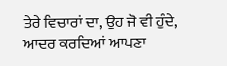ਤੇਰੇ ਵਿਚਾਰਾਂ ਦਾ, ਉਹ ਜੋ ਵੀ ਹੁੰਦੇ,
ਆਦਰ ਕਰਦਿਆਂ ਆਪਣਾ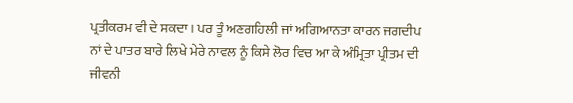ਪ੍ਰਤੀਕਰਮ ਵੀ ਦੇ ਸਕਦਾ। ਪਰ ਤੂੰ ਅਣਗਹਿਲੀ ਜਾਂ ਅਗਿਆਨਤਾ ਕਾਰਨ ਜਗਦੀਪ
ਨਾਂ ਦੇ ਪਾਤਰ ਬਾਰੇ ਲਿਖੇ ਮੇਰੇ ਨਾਵਲ ਨੂੰ ਕਿਸੇ ਲੋਰ ਵਿਚ ਆ ਕੇ ਅੰਮ੍ਰਿਤਾ ਪ੍ਰੀਤਮ ਦੀ
ਜੀਵਨੀ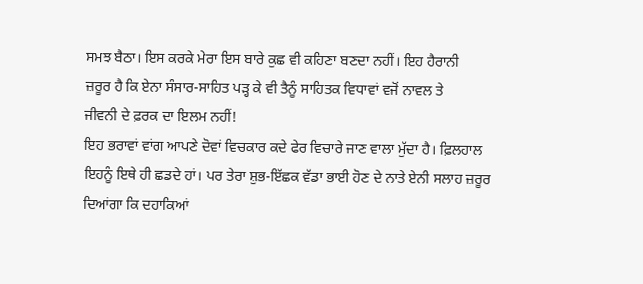ਸਮਝ ਬੈਠਾ। ਇਸ ਕਰਕੇ ਮੇਰਾ ਇਸ ਬਾਰੇ ਕੁਛ ਵੀ ਕਹਿਣਾ ਬਣਦਾ ਨਹੀਂ। ਇਹ ਹੈਰਾਨੀ
ਜ਼ਰੂਰ ਹੈ ਕਿ ਏਨਾ ਸੰਸਾਰ-ਸਾਹਿਤ ਪੜ੍ਹ ਕੇ ਵੀ ਤੈਨੂੰ ਸਾਹਿਤਕ ਵਿਧਾਵਾਂ ਵਜੋਂ ਨਾਵਲ ਤੇ
ਜੀਵਨੀ ਦੇ ਫ਼ਰਕ ਦਾ ਇਲਮ ਨਹੀਂ!
ਇਹ ਭਰਾਵਾਂ ਵਾਂਗ ਆਪਣੇ ਦੋਵਾਂ ਵਿਚਕਾਰ ਕਦੇ ਫੇਰ ਵਿਚਾਰੇ ਜਾਣ ਵਾਲਾ ਮੁੱਦਾ ਹੈ। ਫ਼ਿਲਹਾਲ
ਇਹਨੂੰ ਇਥੇ ਹੀ ਛਡਦੇ ਹਾਂ। ਪਰ ਤੇਰਾ ਸ਼ੁਭ-ਇੱਛਕ ਵੱਡਾ ਭਾਈ ਹੋਣ ਦੇ ਨਾਤੇ ਏਨੀ ਸਲਾਹ ਜ਼ਰੂਰ
ਦਿਆਂਗਾ ਕਿ ਦਹਾਕਿਆਂ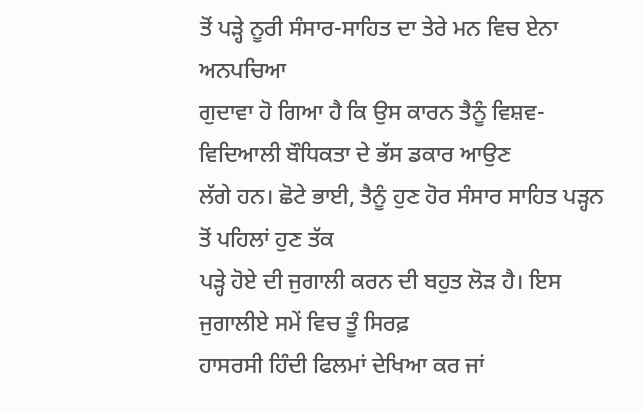ਤੋਂ ਪੜ੍ਹੇ ਨੂਰੀ ਸੰਸਾਰ-ਸਾਹਿਤ ਦਾ ਤੇਰੇ ਮਨ ਵਿਚ ਏਨਾ ਅਨਪਚਿਆ
ਗੁਦਾਵਾ ਹੋ ਗਿਆ ਹੈ ਕਿ ਉਸ ਕਾਰਨ ਤੈਨੂੰ ਵਿਸ਼ਵ-ਵਿਦਿਆਲੀ ਬੌਧਿਕਤਾ ਦੇ ਭੱਸ ਡਕਾਰ ਆਉਣ
ਲੱਗੇ ਹਨ। ਛੋਟੇ ਭਾਈ, ਤੈਨੂੰ ਹੁਣ ਹੋਰ ਸੰਸਾਰ ਸਾਹਿਤ ਪੜ੍ਹਨ ਤੋਂ ਪਹਿਲਾਂ ਹੁਣ ਤੱਕ
ਪੜ੍ਹੇ ਹੋਏ ਦੀ ਜੁਗਾਲੀ ਕਰਨ ਦੀ ਬਹੁਤ ਲੋੜ ਹੈ। ਇਸ ਜੁਗਾਲੀਏ ਸਮੇਂ ਵਿਚ ਤੂੰ ਸਿਰਫ਼
ਹਾਸਰਸੀ ਹਿੰਦੀ ਫਿਲਮਾਂ ਦੇਖਿਆ ਕਰ ਜਾਂ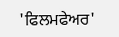'ਫਿਲਮਫੇਅਰ'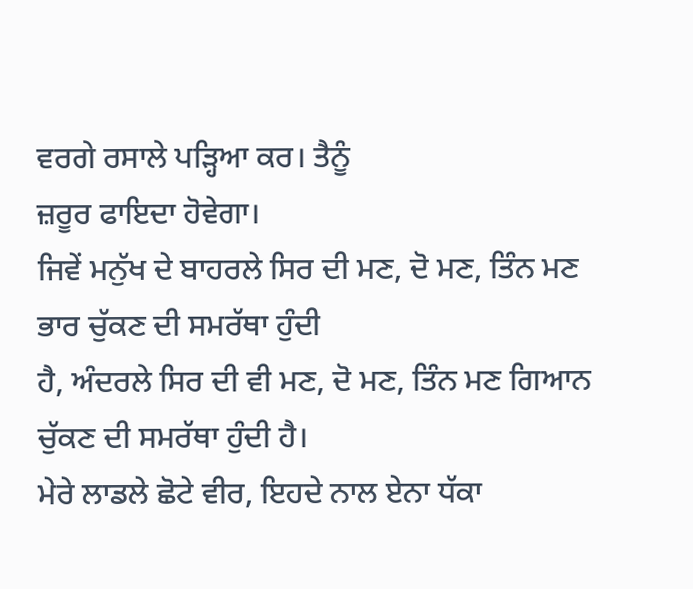ਵਰਗੇ ਰਸਾਲੇ ਪੜ੍ਹਿਆ ਕਰ। ਤੈਨੂੰ
ਜ਼ਰੂਰ ਫਾਇਦਾ ਹੋਵੇਗਾ।
ਜਿਵੇਂ ਮਨੁੱਖ ਦੇ ਬਾਹਰਲੇ ਸਿਰ ਦੀ ਮਣ, ਦੋ ਮਣ, ਤਿੰਨ ਮਣ ਭਾਰ ਚੁੱਕਣ ਦੀ ਸਮਰੱਥਾ ਹੁੰਦੀ
ਹੈ, ਅੰਦਰਲੇ ਸਿਰ ਦੀ ਵੀ ਮਣ, ਦੋ ਮਣ, ਤਿੰਨ ਮਣ ਗਿਆਨ ਚੁੱਕਣ ਦੀ ਸਮਰੱਥਾ ਹੁੰਦੀ ਹੈ।
ਮੇਰੇ ਲਾਡਲੇ ਛੋਟੇ ਵੀਰ, ਇਹਦੇ ਨਾਲ ਏਨਾ ਧੱਕਾ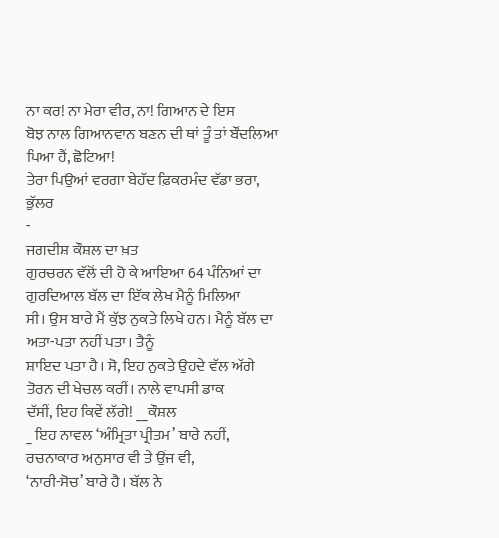ਨਾ ਕਰ! ਨਾ ਮੇਰਾ ਵੀਰ, ਨਾ! ਗਿਆਨ ਦੇ ਇਸ
ਬੋਝ ਨਾਲ ਗਿਆਨਵਾਨ ਬਣਨ ਦੀ ਥਾਂ ਤੂੰ ਤਾਂ ਬੌਂਦਲਿਆ ਪਿਆ ਹੈਂ, ਛੋਟਿਆ!
ਤੇਰਾ ਪਿਉਆਂ ਵਰਗਾ ਬੇਹੱਦ ਫ਼ਿਕਰਮੰਦ ਵੱਡਾ ਭਰਾ, ਭੁੱਲਰ
-
ਜਗਦੀਸ਼ ਕੌਸ਼ਲ ਦਾ ਖ਼ਤ
ਗੁਰਚਰਨ ਵੱਲੋਂ ਦੀ ਹੋ ਕੇ ਆਇਆ 64 ਪੰਨਿਆਂ ਦਾ ਗੁਰਦਿਆਲ ਬੱਲ ਦਾ ਇੱਕ ਲੇਖ ਮੈਨੂੰ ਮਿਲਿਆ
ਸੀ। ਉਸ ਬਾਰੇ ਮੈਂ ਕੁੱਝ ਨੁਕਤੇ ਲਿਖੇ ਹਨ। ਮੈਨੂੰ ਬੱਲ ਦਾ ਅਤਾ-ਪਤਾ ਨਹੀਂ ਪਤਾ। ਤੈਨੂੰ
ਸ਼ਾਇਦ ਪਤਾ ਹੈ। ਸੋ, ਇਹ ਨੁਕਤੇ ਉਹਦੇ ਵੱਲ ਅੱਗੇ ਤੋਰਨ ਦੀ ਖੇਚਲ ਕਰੀਂ। ਨਾਲੇ ਵਾਪਸੀ ਡਾਕ
ਦੱਸੀਂ, ਇਹ ਕਿਵੇਂ ਲੱਗੇ! __ਕੌਸ਼ਲ
_ ਇਹ ਨਾਵਲ ‘ਅੰਮ੍ਰਿਤਾ ਪ੍ਰੀਤਮ’ ਬਾਰੇ ਨਹੀਂ, ਰਚਨਾਕਾਰ ਅਨੁਸਾਰ ਵੀ ਤੇ ਉਂਜ ਵੀ,
‘ਨਾਰੀ-ਸੋਚ’ ਬਾਰੇ ਹੈ। ਬੱਲ ਨੇ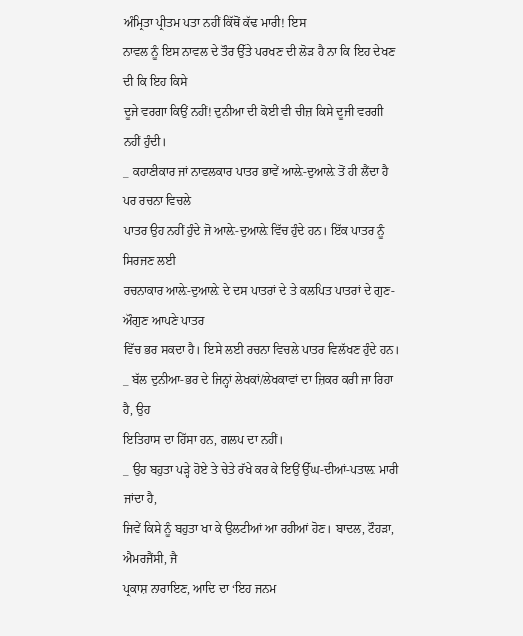ਅੰਮ੍ਰਿਤਾ ਪ੍ਰੀਤਮ ਪਤਾ ਨਹੀਂ ਕਿੱਥੋਂ ਕੱਢ ਮਾਰੀ! ਇਸ
ਨਾਵਲ ਨੂੰ ਇਸ ਨਾਵਲ ਦੇ ਤੌਰ ਉੱਤੇ ਪਰਖਣ ਦੀ ਲੋੜ ਹੈ ਨਾ ਕਿ ਇਹ ਦੇਖਣ ਦੀ ਕਿ ਇਹ ਕਿਸੇ
ਦੂਜੇ ਵਰਗਾ ਕਿਉਂ ਨਹੀਂ! ਦੁਨੀਆ ਦੀ ਕੋਈ ਵੀ ਚੀਜ਼ ਕਿਸੇ ਦੂਜੀ ਵਰਗੀ ਨਹੀਂ ਹੁੰਦੀ।
_ ਕਹਾਣੀਕਾਰ ਜਾਂ ਨਾਵਲਕਾਰ ਪਾਤਰ ਭਾਵੇਂ ਆਲ਼ੇ-ਦੁਆਲ਼ੇ ਤੋਂ ਹੀ ਲੈਂਦਾ ਹੈ ਪਰ ਰਚਨਾ ਵਿਚਲੇ
ਪਾਤਰ ਉਹ ਨਹੀਂ ਹੁੰਦੇ ਜੋ ਆਲ਼ੇ-ਦੁਆਲ਼ੇ ਵਿੱਚ ਹੁੰਦੇ ਹਨ। ਇੱਕ ਪਾਤਰ ਨੂੰ ਸਿਰਜਣ ਲਈ
ਰਚਨਾਕਾਰ ਆਲ਼ੇ-ਦੁਆਲ਼ੇ ਦੇ ਦਸ ਪਾਤਰਾਂ ਦੇ ਤੇ ਕਲਪਿਤ ਪਾਤਰਾਂ ਦੇ ਗੁਣ-ਔਗੁਣ ਆਪਣੇ ਪਾਤਰ
ਵਿੱਚ ਭਰ ਸਕਦਾ ਹੈ। ਇਸੇ ਲਈ ਰਚਨਾ ਵਿਚਲੇ ਪਾਤਰ ਵਿਲੱਖਣ ਹੁੰਦੇ ਹਨ।
_ ਬੱਲ ਦੁਨੀਆ-ਭਰ ਦੇ ਜਿਨ੍ਹਾਂ ਲੇਖਕਾਂ/ਲੇਖਕਾਵਾਂ ਦਾ ਜ਼ਿਕਰ ਕਰੀ ਜਾ ਰਿਹਾ ਹੈ, ਉਹ
ਇਤਿਹਾਸ ਦਾ ਹਿੱਸਾ ਹਨ, ਗਲਪ ਦਾ ਨਹੀਂ।
_ ਉਹ ਬਹੁਤਾ ਪੜ੍ਹੇ ਹੋਏ ਤੇ ਚੇਤੇ ਰੱਖੇ ਕਰ ਕੇ ਇਉਂ ਉੱਘ-ਦੀਆਂ-ਪਤਾਲ਼ ਮਾਰੀ ਜਾਂਦਾ ਹੈ,
ਜਿਵੇਂ ਕਿਸੇ ਨੂੰ ਬਹੁਤਾ ਖਾ ਕੇ ਉਲਟੀਆਂ ਆ ਰਹੀਆਂ ਹੋਣ। ਬਾਦਲ, ਟੌਹੜਾ, ਐਮਰਜੈਂਸੀ, ਜੈ
ਪ੍ਰਕਾਸ਼ ਨਾਰਾਇਣ, ਆਦਿ ਦਾ ‘ਇਹ ਜਨਮ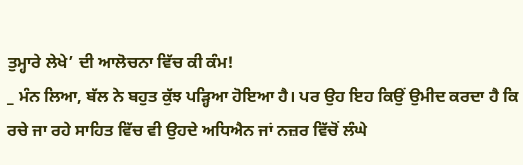ਤੁਮ੍ਹਾਰੇ ਲੇਖੇ’ ਦੀ ਆਲੋਚਨਾ ਵਿੱਚ ਕੀ ਕੰਮ!
_ ਮੰਨ ਲਿਆ, ਬੱਲ ਨੇ ਬਹੁਤ ਕੁੱਝ ਪੜ੍ਹਿਆ ਹੋਇਆ ਹੈ। ਪਰ ਉਹ ਇਹ ਕਿਉਂ ਉਮੀਦ ਕਰਦਾ ਹੈ ਕਿ
ਰਚੇ ਜਾ ਰਹੇ ਸਾਹਿਤ ਵਿੱਚ ਵੀ ਉਹਦੇ ਅਧਿਐਨ ਜਾਂ ਨਜ਼ਰ ਵਿੱਚੋਂ ਲੰਘੇ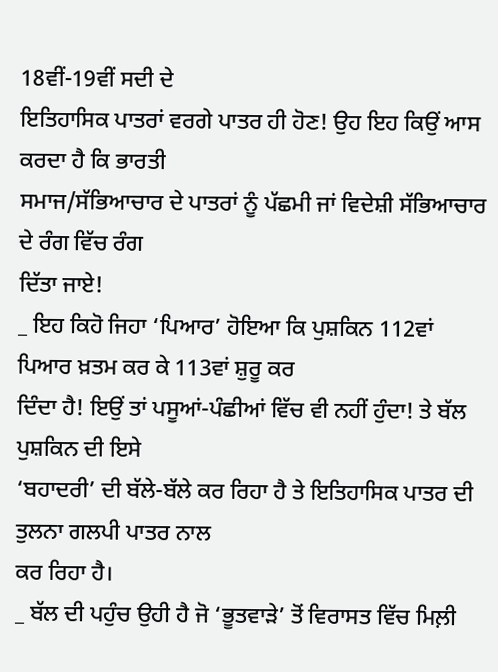18ਵੀਂ-19ਵੀਂ ਸਦੀ ਦੇ
ਇਤਿਹਾਸਿਕ ਪਾਤਰਾਂ ਵਰਗੇ ਪਾਤਰ ਹੀ ਹੋਣ! ਉਹ ਇਹ ਕਿਉਂ ਆਸ ਕਰਦਾ ਹੈ ਕਿ ਭਾਰਤੀ
ਸਮਾਜ/ਸੱਭਿਆਚਾਰ ਦੇ ਪਾਤਰਾਂ ਨੂੰ ਪੱਛਮੀ ਜਾਂ ਵਿਦੇਸ਼ੀ ਸੱਭਿਆਚਾਰ ਦੇ ਰੰਗ ਵਿੱਚ ਰੰਗ
ਦਿੱਤਾ ਜਾਏ!
_ ਇਹ ਕਿਹੋ ਜਿਹਾ ‘ਪਿਆਰ’ ਹੋਇਆ ਕਿ ਪੁਸ਼ਕਿਨ 112ਵਾਂ ਪਿਆਰ ਖ਼ਤਮ ਕਰ ਕੇ 113ਵਾਂ ਸ਼ੁਰੂ ਕਰ
ਦਿੰਦਾ ਹੈ! ਇਉਂ ਤਾਂ ਪਸੂਆਂ-ਪੰਛੀਆਂ ਵਿੱਚ ਵੀ ਨਹੀਂ ਹੁੰਦਾ! ਤੇ ਬੱਲ ਪੁਸ਼ਕਿਨ ਦੀ ਇਸੇ
‘ਬਹਾਦਰੀ’ ਦੀ ਬੱਲੇ-ਬੱਲੇ ਕਰ ਰਿਹਾ ਹੈ ਤੇ ਇਤਿਹਾਸਿਕ ਪਾਤਰ ਦੀ ਤੁਲਨਾ ਗਲਪੀ ਪਾਤਰ ਨਾਲ
ਕਰ ਰਿਹਾ ਹੈ।
_ ਬੱਲ ਦੀ ਪਹੁੰਚ ਉਹੀ ਹੈ ਜੋ ‘ਭੂਤਵਾੜੇ’ ਤੋਂ ਵਿਰਾਸਤ ਵਿੱਚ ਮਿਲ਼ੀ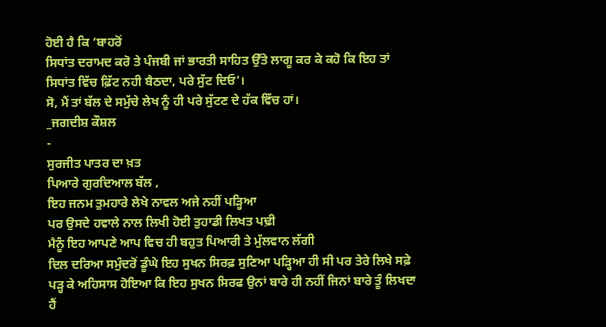ਹੋਈ ਹੈ ਕਿ ‘ਬਾਹਰੋਂ
ਸਿਧਾਂਤ ਦਰਾਮਦ ਕਰੋ ਤੇ ਪੰਜਬੀ ਜਾਂ ਭਾਰਤੀ ਸਾਹਿਤ ਉੱਤੇ ਲਾਗੂ ਕਰ ਕੇ ਕਹੋ ਕਿ ਇਹ ਤਾਂ
ਸਿਧਾਂਤ ਵਿੱਚ ਫ਼ਿੱਟ ਨਹੀ ਬੈਠਦਾ, ਪਰੇ ਸੁੱਟ ਦਿਓ’।
ਸੋ, ਮੈਂ ਤਾਂ ਬੱਲ ਦੇ ਸਮੁੱਚੇ ਲੇਖ ਨੂੰ ਹੀ ਪਰੇ ਸੁੱਟਣ ਦੇ ਹੱਕ ਵਿੱਚ ਹਾਂ।
_ਜਗਦੀਸ਼ ਕੌਸ਼ਲ
-
ਸੁਰਜੀਤ ਪਾਤਰ ਦਾ ਖ਼ਤ
ਪਿਆਰੇ ਗੁਰਦਿਆਲ ਬੱਲ ,
ਇਹ ਜਨਮ ਤੁਮਹਾਰੇ ਲੇਖੇ ਨਾਵਲ ਅਜੇ ਨਹੀਂ ਪੜ੍ਹਿਆ
ਪਰ ਉਸਦੇ ਹਵਾਲੇ ਨਾਲ ਲਿਖੀ ਹੋਈ ਤੁਹਾਡੀ ਲਿਖਤ ਪਢ਼ੀ
ਮੈਨੂੰ ਇਹ ਆਪਣੇ ਆਪ ਵਿਚ ਹੀ ਬਹੁਤ ਪਿਆਰੀ ਤੇ ਮੁੱਲਵਾਨ ਲੱਗੀ
ਦਿਲ ਦਰਿਆ ਸਮੁੰਦਰੋਂ ਡੂੰਘੇ ਇਹ ਸੁਖਨ ਸਿਰਫ਼ ਸੁਣਿਆ ਪੜ੍ਹਿਆ ਹੀ ਸੀ ਪਰ ਤੇਰੇ ਲਿਖੇ ਸਫ਼ੇ
ਪੜ੍ਹ ਕੇ ਅਹਿਸਾਸ ਹੋਇਆ ਕਿ ਇਹ ਸੁਖਨ ਸਿਰਫ ਉਨਾਂ ਬਾਰੇ ਹੀ ਨਹੀਂ ਜਿਨਾਂ ਬਾਰੇ ਤੂੰ ਲਿਖਦਾ
ਹੈਂ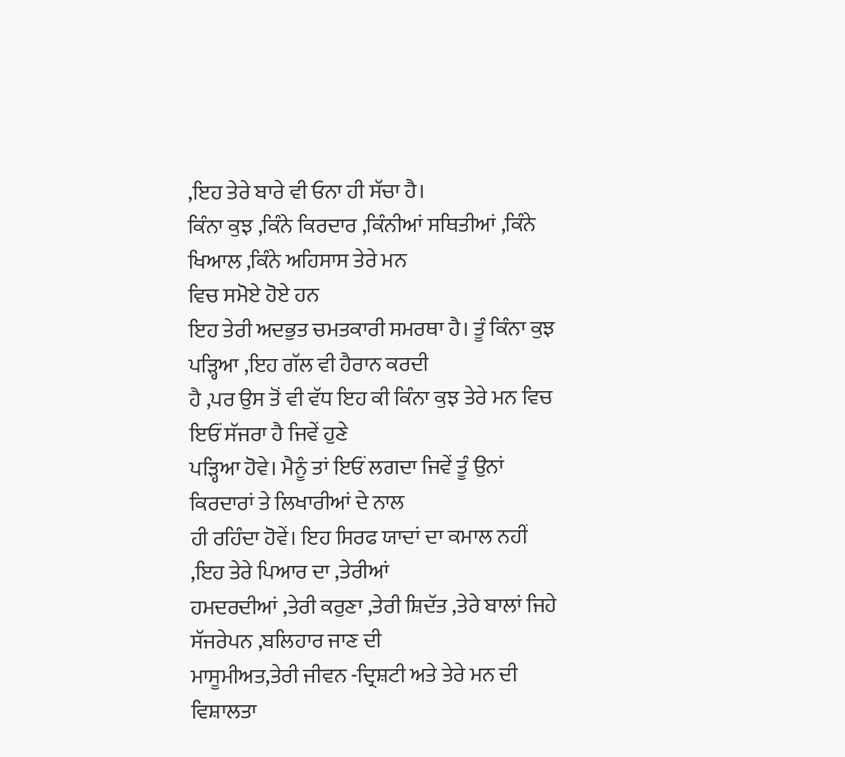,ਇਹ ਤੇਰੇ ਬਾਰੇ ਵੀ ਓਨਾ ਹੀ ਸੱਚਾ ਹੈ।
ਕਿੰਨਾ ਕੁਝ ,ਕਿੰਨੇ ਕਿਰਦਾਰ ,ਕਿੰਨੀਆਂ ਸਥਿਤੀਆਂ ,ਕਿੰਨੇ ਖਿਆਲ ,ਕਿੰਨੇ ਅਹਿਸਾਸ ਤੇਰੇ ਮਨ
ਵਿਚ ਸਮੋਏ ਹੋਏ ਹਨ
ਇਹ ਤੇਰੀ ਅਦਭੁਤ ਚਮਤਕਾਰੀ ਸਮਰਥਾ ਹੈ। ਤੂੰ ਕਿੰਨਾ ਕੁਝ ਪੜ੍ਹਿਆ ,ਇਹ ਗੱਲ ਵੀ ਹੈਰਾਨ ਕਰਦੀ
ਹੈ ,ਪਰ ਉਸ ਤੋਂ ਵੀ ਵੱਧ ਇਹ ਕੀ ਕਿੰਨਾ ਕੁਝ ਤੇਰੇ ਮਨ ਵਿਚ ਇਓਂ ਸੱਜਰਾ ਹੈ ਜਿਵੇਂ ਹੁਣੇ
ਪੜ੍ਹਿਆ ਹੋਵੇ। ਮੈਨੂੰ ਤਾਂ ਇਓਂ ਲਗਦਾ ਜਿਵੇਂ ਤੂੰ ਉਨਾਂ ਕਿਰਦਾਰਾਂ ਤੇ ਲਿਖਾਰੀਆਂ ਦੇ ਨਾਲ
ਹੀ ਰਹਿੰਦਾ ਹੋਵੇਂ। ਇਹ ਸਿਰਫ ਯਾਦਾਂ ਦਾ ਕਮਾਲ ਨਹੀਂ ,ਇਹ ਤੇਰੇ ਪਿਆਰ ਦਾ ,ਤੇਰੀਆਂ
ਹਮਦਰਦੀਆਂ ,ਤੇਰੀ ਕਰੁਣਾ ,ਤੇਰੀ ਸ਼ਿਦੱਤ ,ਤੇਰੇ ਬਾਲਾਂ ਜਿਹੇ ਸੱਜਰੇਪਨ ,ਬਲਿਹਾਰ ਜਾਣ ਦੀ
ਮਾਸੂਮੀਅਤ,ਤੇਰੀ ਜੀਵਨ -ਦ੍ਰਿਸ਼ਟੀ ਅਤੇ ਤੇਰੇ ਮਨ ਦੀ ਵਿਸ਼ਾਲਤਾ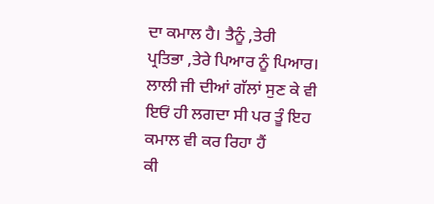ਦਾ ਕਮਾਲ ਹੈ। ਤੈਨੂੰ ,ਤੇਰੀ
ਪ੍ਰਤਿਭਾ ,ਤੇਰੇ ਪਿਆਰ ਨੂੰ ਪਿਆਰ।
ਲਾਲੀ ਜੀ ਦੀਆਂ ਗੱਲਾਂ ਸੁਣ ਕੇ ਵੀ ਇਓਂ ਹੀ ਲਗਦਾ ਸੀ ਪਰ ਤੂੰ ਇਹ ਕਮਾਲ ਵੀ ਕਰ ਰਿਹਾ ਹੈਂ
ਕੀ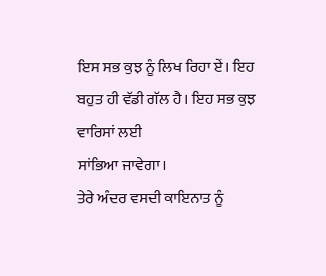ਇਸ ਸਭ ਕੁਝ ਨੂੰ ਲਿਖ ਰਿਹਾ ਏਂ। ਇਹ ਬਹੁਤ ਹੀ ਵੱਡੀ ਗੱਲ ਹੈ। ਇਹ ਸਭ ਕੁਝ ਵਾਰਿਸਾਂ ਲਈ
ਸਾਂਭਿਆ ਜਾਵੇਗਾ।
ਤੇਰੇ ਅੰਦਰ ਵਸਦੀ ਕਾਇਨਾਤ ਨੂੰ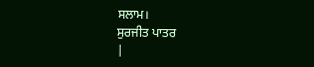ਸਲਾਮ।
ਸੁਰਜੀਤ ਪਾਤਰ
|